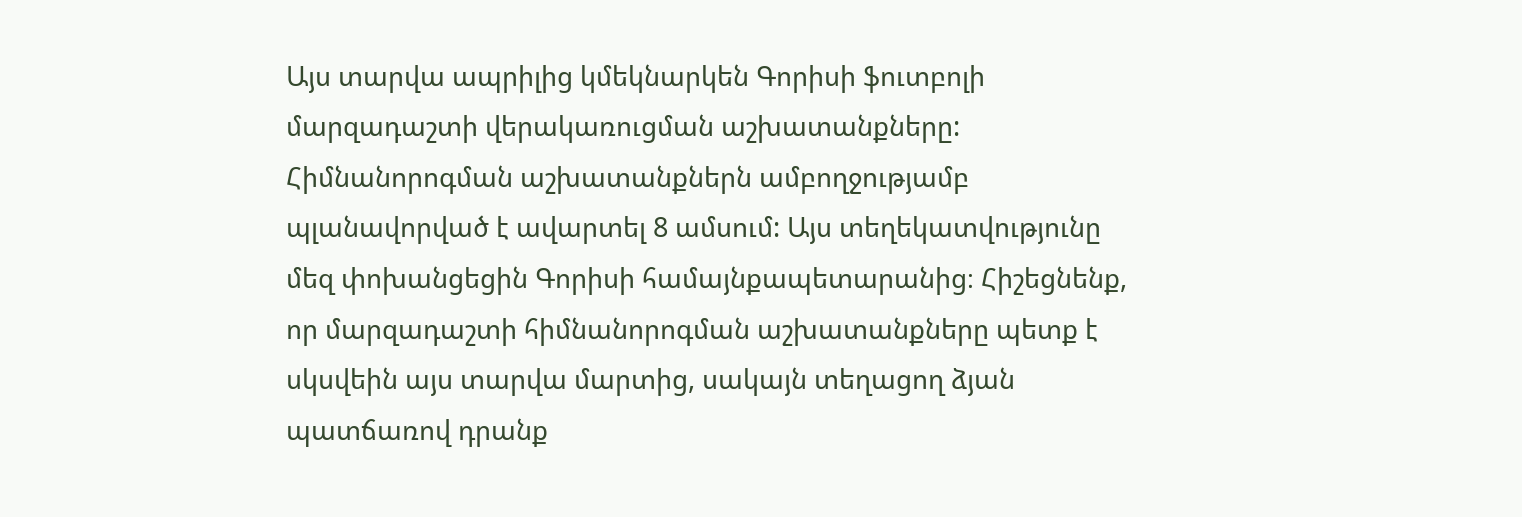Այս տարվա ապրիլից կմեկնարկեն Գորիսի ֆուտբոլի մարզադաշտի վերակառուցման աշխատանքները: Հիմնանորոգման աշխատանքներն ամբողջությամբ պլանավորված է ավարտել 8 ամսում: Այս տեղեկատվությունը մեզ փոխանցեցին Գորիսի համայնքապետարանից։ Հիշեցնենք, որ մարզադաշտի հիմնանորոգման աշխատանքները պետք է սկսվեին այս տարվա մարտից, սակայն տեղացող ձյան պատճառով դրանք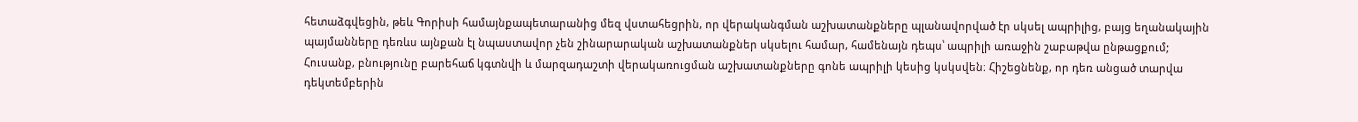հետաձգվեցին, թեև Գորիսի համայնքապետարանից մեզ վստահեցրին, որ վերականգման աշխատանքները պլանավորված էր սկսել ապրիլից, բայց եղանակային պայմանները դեռևս այնքան էլ նպաստավոր չեն շինարարական աշխատանքներ սկսելու համար, համենայն դեպս՝ ապրիլի առաջին շաբաթվա ընթացքում; Հուսանք, բնությունը բարեհաճ կգտնվի և մարզադաշտի վերակառուցման աշխատանքները գոնե ապրիլի կեսից կսկսվեն։ Հիշեցնենք, որ դեռ անցած տարվա դեկտեմբերին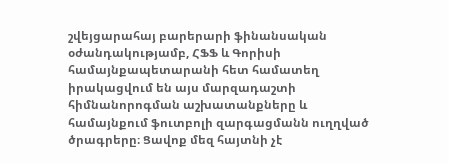շվեյցարահայ բարերարի ֆինանսական օժանդակությամբ, ՀՖՖ և Գորիսի համայնքապետարանի հետ համատեղ իրակացվում են այս մարզադաշտի հիմնանորոգման աշխատանքները և համայնքում ֆուտբոլի զարգացմանն ուղղված ծրագրերը։ Ցավոք մեզ հայտնի չէ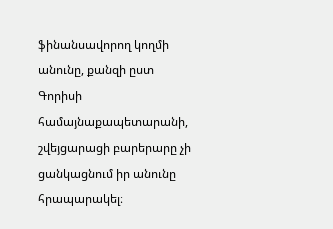ֆինանսավորող կողմի անունը, քանզի ըստ Գորիսի համայնաքապետարանի, շվեյցարացի բարերարը չի ցանկացնում իր անունը հրապարակել։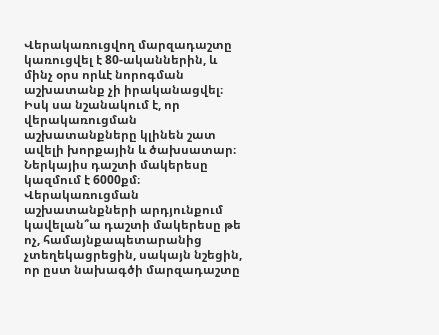Վերակառուցվող մարզադաշտը կառուցվել է 80-ականներին, և մինչ օրս որևէ նորոգման աշխատանք չի իրականացվել։ Իսկ սա նշանակում է, որ վերակառուցման աշխատանքները կլինեն շատ ավելի խորքային և ծախսատար։ Ներկայիս դաշտի մակերեսը կազմում է 6000քմ։ Վերակառուցման աշխատանքների արդյունքում կավելան՞ա դաշտի մակերեսը թե ոչ, համայնքապետարանից չտեղեկացրեցին, սակայն նշեցին, որ ըստ նախագծի մարզադաշտը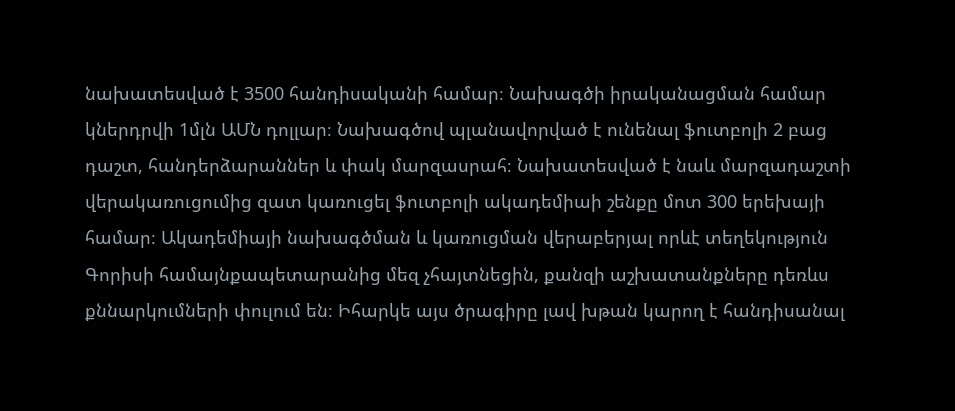նախատեսված է 3500 հանդիսականի համար։ Նախագծի իրականացման համար կներդրվի 1մլն ԱՄՆ դոլլար։ Նախագծով պլանավորված է ունենալ ֆուտբոլի 2 բաց դաշտ, հանդերձարաններ և փակ մարզասրահ։ Նախատեսված է նաև մարզադաշտի վերակառուցումից զատ կառուցել ֆուտբոլի ակադեմիաի շենքը մոտ 300 երեխայի համար։ Ակադեմիայի նախագծման և կառուցման վերաբերյալ որևէ տեղեկություն Գորիսի համայնքապետարանից մեզ չհայտնեցին, քանզի աշխատանքները դեռևս քննարկումների փուլում են։ Իհարկե այս ծրագիրը լավ խթան կարող է հանդիսանալ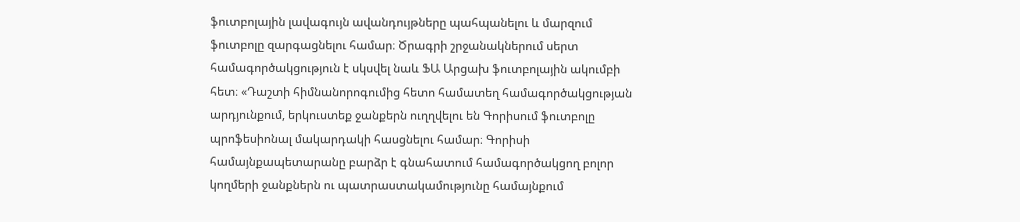ֆուտբոլային լավագույն ավանդույթները պահպանելու և մարզում ֆուտբոլը զարգացնելու համար։ Ծրագրի շրջանակներում սերտ համագործակցություն է սկսվել նաև ՖԱ Արցախ ֆուտբոլային ակումբի հետ։ «Դաշտի հիմնանորոգումից հետո համատեղ համագործակցության արդյունքում, երկուստեք ջանքերն ուղղվելու են Գորիսում ֆուտբոլը պրոֆեսիոնալ մակարդակի հասցնելու համար։ Գորիսի համայնքապետարանը բարձր է գնահատում համագործակցող բոլոր կողմերի ջանքներն ու պատրաստակամությունը համայնքում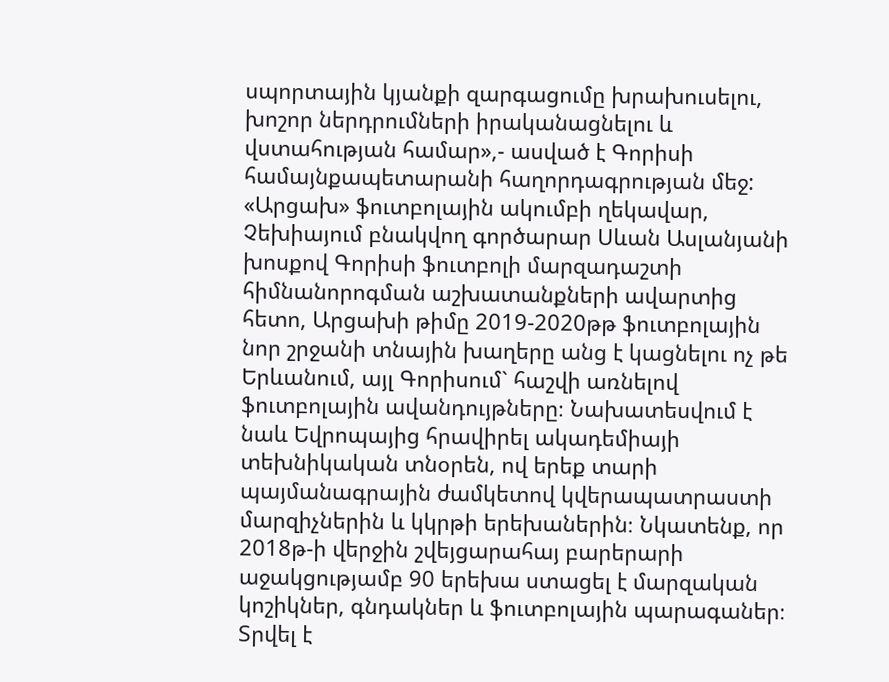սպորտային կյանքի զարգացումը խրախուսելու, խոշոր ներդրումների իրականացնելու և վստահության համար»,- ասված է Գորիսի համայնքապետարանի հաղորդագրության մեջ: «Արցախ» ֆուտբոլային ակումբի ղեկավար, Չեխիայում բնակվող գործարար Սևան Ասլանյանի խոսքով Գորիսի ֆուտբոլի մարզադաշտի հիմնանորոգման աշխատանքների ավարտից հետո, Արցախի թիմը 2019-2020թթ ֆուտբոլային նոր շրջանի տնային խաղերը անց է կացնելու ոչ թե Երևանում, այլ Գորիսում` հաշվի առնելով ֆուտբոլային ավանդույթները։ Նախատեսվում է նաև Եվրոպայից հրավիրել ակադեմիայի տեխնիկական տնօրեն, ով երեք տարի պայմանագրային ժամկետով կվերապատրաստի մարզիչներին և կկրթի երեխաներին։ Նկատենք, որ 2018թ-ի վերջին շվեյցարահայ բարերարի աջակցությամբ 90 երեխա ստացել է մարզական կոշիկներ, գնդակներ և ֆուտբոլային պարագաներ։ Տրվել է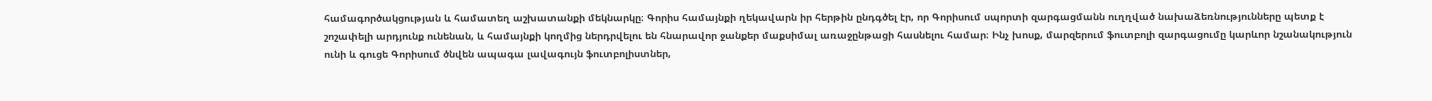համագործակցության և համատեղ աշխատանքի մեկնարկը։ Գորիս համայնքի ղեկավարն իր հերթին ընդգծել էր, որ Գորիսում սպորտի զարգացմանն ուղղված նախաձեռնությունները պետք է շոշափելի արդյունք ունենան, և համայնքի կողմից ներդրվելու են հնարավոր ջանքեր մաքսիմալ առաջընթացի հասնելու համար։ Ինչ խոսք, մարզերում ֆուտբոլի զարգացումը կարևոր նշանակություն ունի և գուցե Գորիսում ծնվեն ապագա լավագույն ֆուտբոլիստներ,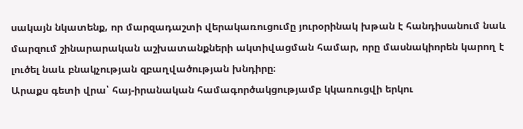սակայն նկատենք, որ մարզադաշտի վերակառուցումը յուրօրինակ խթան է հանդիսանում նաև մարզում շինարարական աշխատանքների ակտիվացման համար, որը մասնակիորեն կարող է լուծել նաև բնակչության զբաղվածության խնդիրը։
Արաքս գետի վրա՝ հայ-իրանական համագործակցությամբ կկառուցվի երկու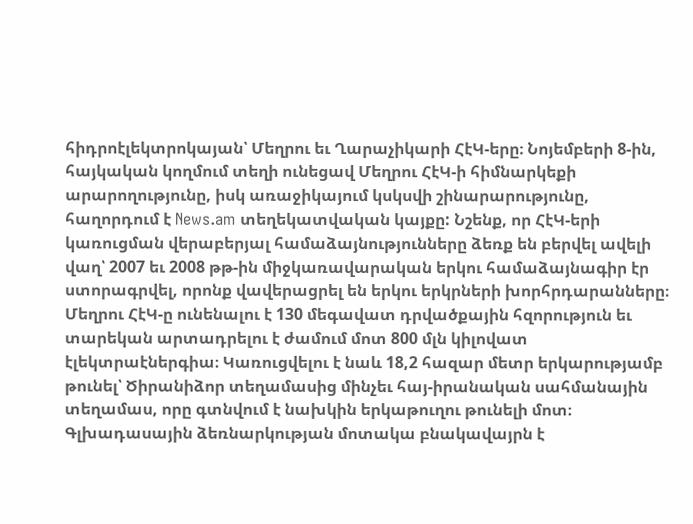հիդրոէլեկտրոկայան՝ Մեղրու եւ Ղարաչիկարի ՀէԿ-երը։ Նոյեմբերի 8-ին, հայկական կողմում տեղի ունեցավ Մեղրու ՀէԿ-ի հիմնարկեքի արարողությունը, իսկ առաջիկայում կսկսվի շինարարությունը, հաղորդում է News.am տեղեկատվական կայքը: Նշենք, որ ՀէԿ-երի կառուցման վերաբերյալ համաձայնությունները ձեռք են բերվել ավելի վաղ՝ 2007 եւ 2008 թթ-ին միջկառավարական երկու համաձայնագիր էր ստորագրվել, որոնք վավերացրել են երկու երկրների խորհրդարանները։ Մեղրու ՀէԿ-ը ունենալու է 130 մեգավատ դրվածքային հզորություն եւ տարեկան արտադրելու է ժամում մոտ 800 մլն կիլովատ էլեկտրաէներգիա։ Կառուցվելու է նաև 18,2 հազար մետր երկարությամբ թունել՝ Ծիրանիձոր տեղամասից մինչեւ հայ-իրանական սահմանային տեղամաս, որը գտնվում է նախկին երկաթուղու թունելի մոտ։ Գլխադասային ձեռնարկության մոտակա բնակավայրն է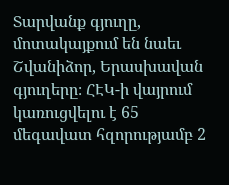Տարվանք գյուղը, մոտակայքում են նաեւ Շվանիձոր, Երասխավան գյուղերը։ ՀԷԿ-ի վայրում կառուցվելու է 65 մեգավատ հզորությամբ 2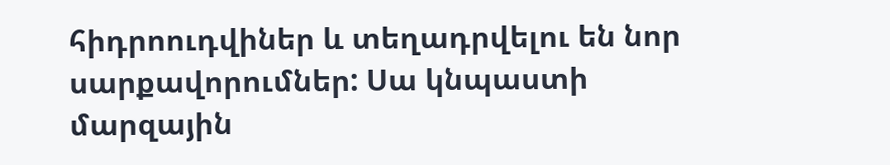հիդրոուդվիներ և տեղադրվելու են նոր սարքավորումներ: Սա կնպաստի մարզային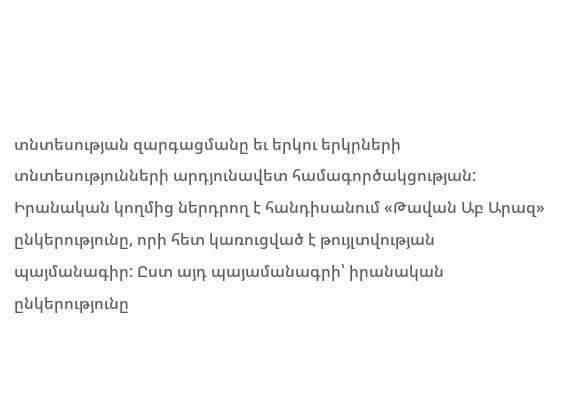տնտեսության զարգացմանը եւ երկու երկրների տնտեսությունների արդյունավետ համագործակցության: Իրանական կողմից ներդրող է հանդիսանում «Թավան Աբ Արազ» ընկերությունը, որի հետ կառուցված է թույլտվության պայմանագիր: Ըստ այդ պայամանագրի՝ իրանական ընկերությունը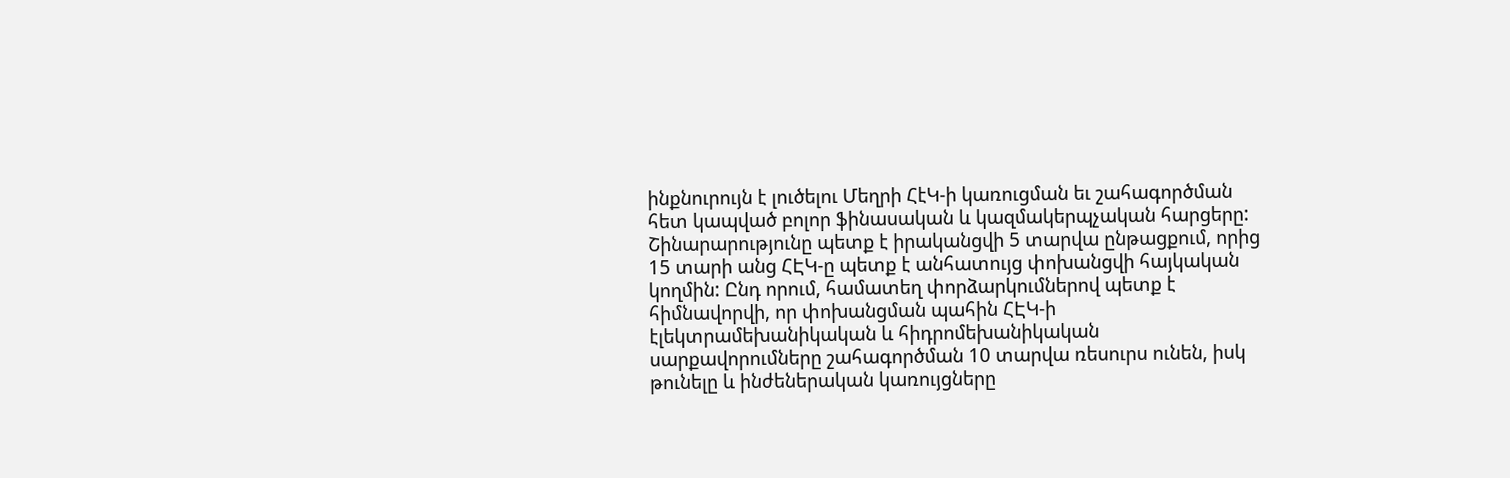ինքնուրույն է լուծելու Մեղրի ՀէԿ-ի կառուցման եւ շահագործման հետ կապված բոլոր ֆինասական և կազմակերպչական հարցերը: Շինարարությունը պետք է իրականցվի 5 տարվա ընթացքում, որից 15 տարի անց ՀԷԿ-ը պետք է անհատույց փոխանցվի հայկական կողմին: Ընդ որում, համատեղ փորձարկումներով պետք է հիմնավորվի, որ փոխանցման պահին ՀԷԿ-ի էլեկտրամեխանիկական և հիդրոմեխանիկական սարքավորումները շահագործման 10 տարվա ռեսուրս ունեն, իսկ թունելը և ինժեներական կառույցները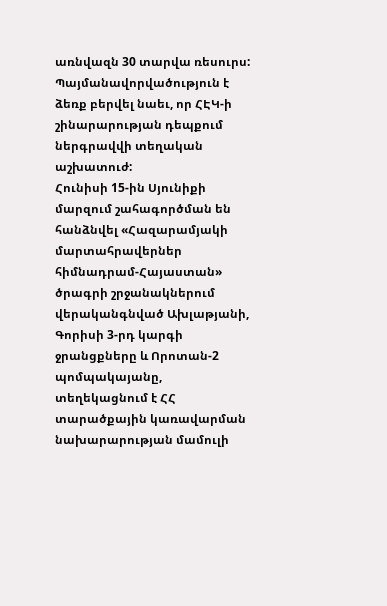առնվազն 30 տարվա ռեսուրս: Պայմանավորվածություն է ձեռք բերվել նաեւ, որ ՀԷԿ-ի շինարարության դեպքում ներգրավվի տեղական աշխատուժ:
Հունիսի 15-ին Սյունիքի մարզում շահագործման են հանձնվել «Հազարամյակի մարտահրավերներ հիմնադրամ-Հայաստան» ծրագրի շրջանակներում վերականգնված Ախլաթյանի, Գորիսի 3-րդ կարգի ջրանցքները և Որոտան-2 պոմպակայանը, տեղեկացնում է ՀՀ տարածքային կառավարման նախարարության մամուլի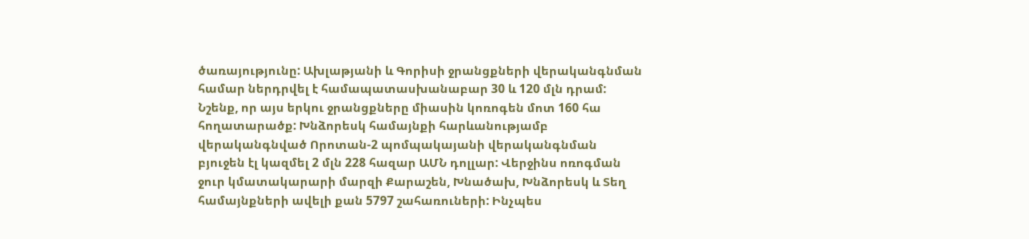ծառայությունը: Ախլաթյանի և Գորիսի ջրանցքների վերականգնման համար ներդրվել է համապատասխանաբար 30 և 120 մլն դրամ: Նշենք, որ այս երկու ջրանցքները միասին կոռոգեն մոտ 160 հա հողատարածք: Խնձորեսկ համայնքի հարևանությամբ վերականգնված Որոտան-2 պոմպակայանի վերականգնման բյուջեն էլ կազմել 2 մլն 228 հազար ԱՄՆ դոլլար: Վերջինս ոռոգման ջուր կմատակարարի մարզի Քարաշեն, Խնածախ, Խնձորեսկ և Տեղ համայնքների ավելի քան 5797 շահառուների: Ինչպես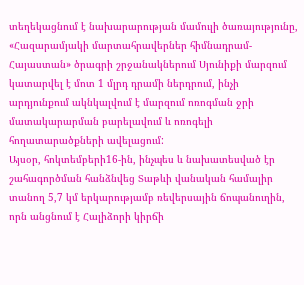տեղեկացնում է նախարարության մամուլի ծառայությունը, «Հազարամյակի մարտահրավերներ հիմնադրամ-Հայաստան» ծրագրի շրջանակներում Սյունիքի մարզում կատարվել է մոտ 1 մլրդ դրամի ներդրում, ինչի արդյունքում ակնկալվում է մարզում ոռոգման ջրի մատակարարման բարելավում և ոռոգելի հողատարածքների ավելացում:
Այսօր, հոկտեմբերի16-ին, ինչպես և նախատեսված էր շահագործման հանձնվեց Տաթևի վանական համալիր տանող 5,7 կմ երկարությամբ ռեվերսային ճոպանուղին, որն անցնում է Հալիձորի կիրճի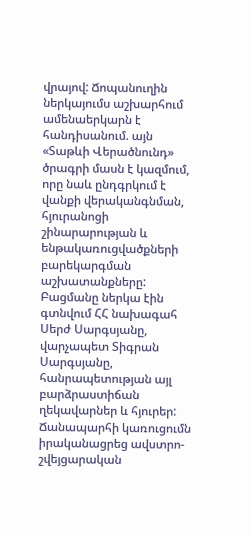վրայով: Ճոպանուղին ներկայումս աշխարհում ամենաերկարն է հանդիսանում. այն «Տաթևի Վերածնունդ» ծրագրի մասն է կազմում, որը նաև ընդգրկում է վանքի վերականգնման, հյուրանոցի շինարարության և ենթակառուցվածքների բարեկարգման աշխատանքները: Բացմանը ներկա էին գտնվում ՀՀ նախագահ Սերժ Սարգսյանը, վարչապետ Տիգրան Սարգսյանը, հանրապետության այլ բարձրաստիճան ղեկավարներ և հյուրեր: Ճանապարհի կառուցումն իրականացրեց ավստրո-շվեյցարական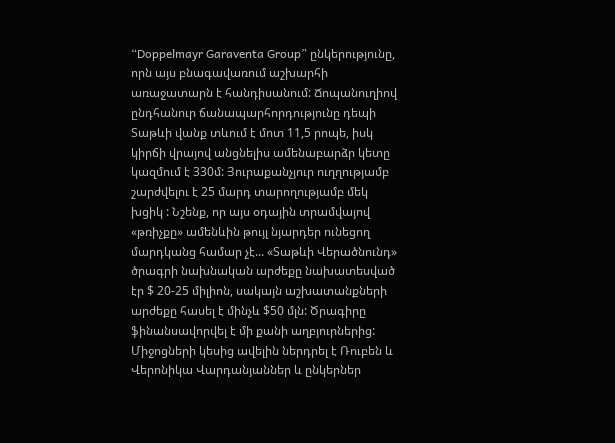“Doppelmayr Garaventa Group” ընկերությունը, որն այս բնագավառում աշխարհի առաջատարն է հանդիսանում: Ճոպանուղիով ընդհանուր ճանապարհորդությունը դեպի Տաթևի վանք տևում է մոտ 11,5 րոպե, իսկ կիրճի վրայով անցնելիս ամենաբարձր կետը կազմում է 330մ: Յուրաքանչյուր ուղղությամբ շարժվելու է 25 մարդ տարողությամբ մեկ խցիկ : Նշենք, որ այս օդային տրամվայով «թռիչքը» ամենևին թույլ նյարդեր ունեցող մարդկանց համար չէ... «Տաթևի Վերածնունդ» ծրագրի նախնական արժեքը նախատեսված էր $ 20-25 միլիոն, սակայն աշխատանքների արժեքը հասել է մինչև $50 մլն: Ծրագիրը ֆինանսավորվել է մի քանի աղբյուրներից: Միջոցների կեսից ավելին ներդրել է Ռուբեն և Վերոնիկա Վարդանյաններ և ընկերներ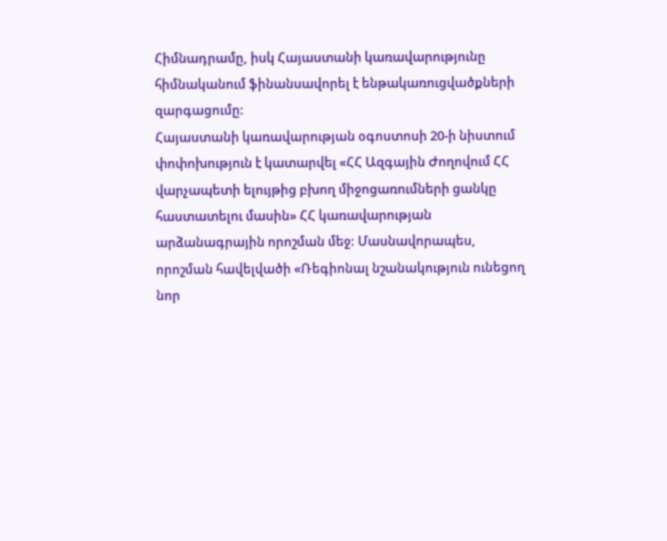Հիմնադրամը, իսկ Հայաստանի կառավարությունը հիմնականում ֆինանսավորել է ենթակառուցվածքների զարգացումը:
Հայաստանի կառավարության օգոստոսի 20-ի նիստում փոփոխություն է կատարվել «ՀՀ Ազգային Ժողովում ՀՀ վարչապետի ելույթից բխող միջոցառումների ցանկը հաստատելու մասին» ՀՀ կառավարության արձանագրային որոշման մեջ: Մասնավորապես, որոշման հավելվածի «Ռեգիոնալ նշանակություն ունեցող նոր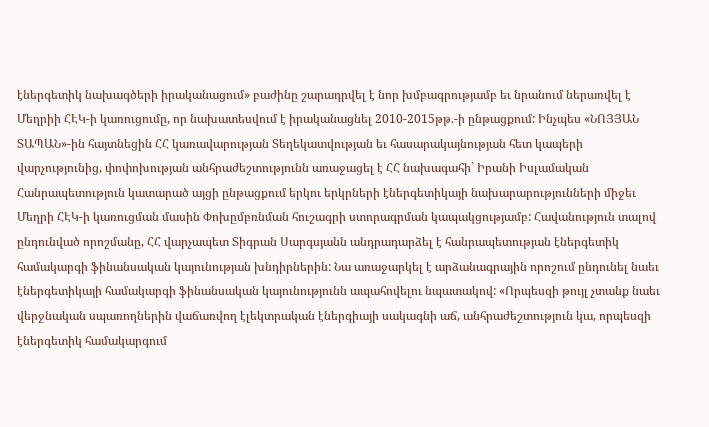էներգետիկ նախագծերի իրականացում» բաժինը շարադրվել է նոր խմբագրությամբ եւ նրանում ներառվել է Մեղրիի ՀԷԿ-ի կառուցումը, որ նախատեսվում է իրականացնել 2010-2015թթ.-ի ընթացքում: Ինչպես «ՆՈՅՅԱՆ ՏԱՊԱՆ»-ին հայտնեցին ՀՀ կառավարության Տեղեկատվության եւ հասարակայնության հետ կապերի վարչությունից, փոփոխության անհրաժեշտությունն առաջացել է ՀՀ նախագահի` Իրանի Իսլամական Հանրապետություն կատարած այցի ընթացքում երկու երկրների էներգետիկայի նախարարությունների միջեւ Մեղրի ՀԷԿ-ի կառուցման մասին Փոխըմբռնման հուշագրի ստորագրման կապակցությամբ: Հավանություն տալով ընդունված որոշմանը, ՀՀ վարչապետ Տիգրան Սարգսյանն անդրադարձել է հանրապետության էներգետիկ համակարգի ֆինանսական կայունության խնդիրներին: Նա առաջարկել է արձանագրային որոշում ընդունել նաեւ էներգետիկայի համակարգի ֆինանսական կայունությունն ապահովելու նպատակով: «Որպեսզի թույլ չտանք նաեւ վերջնական սպառողներին վաճառվող էլեկտրական էներգիայի սակագնի աճ, անհրաժեշտություն կա, որպեսզի էներգետիկ համակարգում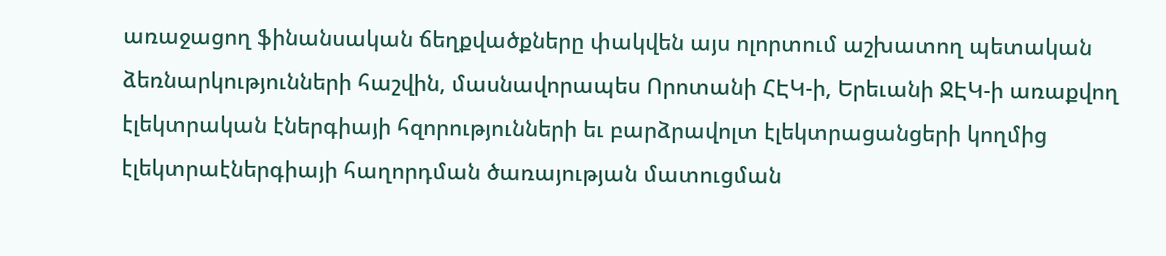առաջացող ֆինանսական ճեղքվածքները փակվեն այս ոլորտում աշխատող պետական ձեռնարկությունների հաշվին, մասնավորապես Որոտանի ՀԷԿ-ի, Երեւանի ՋԷԿ-ի առաքվող էլեկտրական էներգիայի հզորությունների եւ բարձրավոլտ էլեկտրացանցերի կողմից էլեկտրաէներգիայի հաղորդման ծառայության մատուցման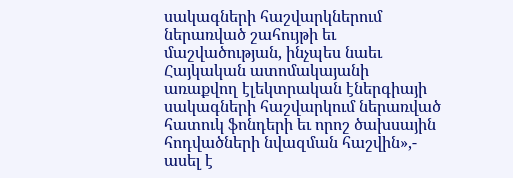սակագների հաշվարկներում ներառված շահույթի եւ մաշվածության, ինչպես նաեւ Հայկական ատոմակայանի առաքվող էլեկտրական էներգիայի սակագների հաշվարկում ներառված հատուկ ֆոնդերի եւ որոշ ծախսային հոդվածների նվազման հաշվին»,- ասել է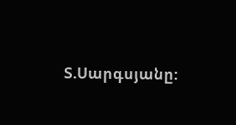Տ.Սարգսյանը: